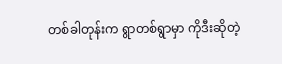တစ်ခါတုန်းက ရွာတစ်ရွာမှာ ကိုဒီးဆိုတဲ့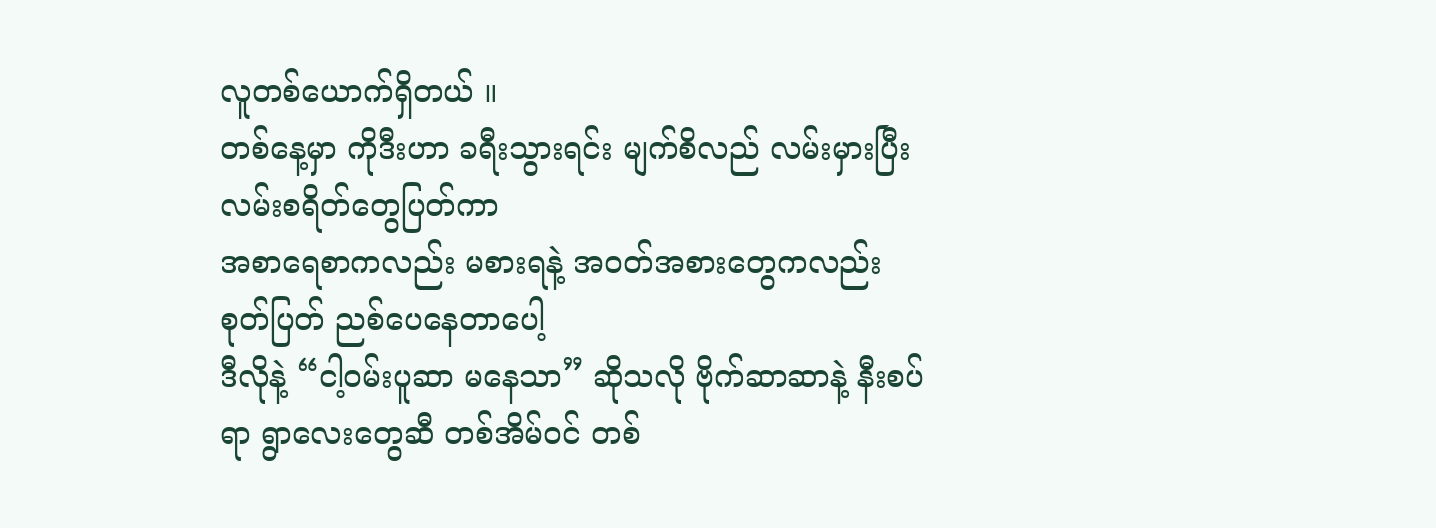လူတစ်ယောက်ရှိတယ် ။
တစ်နေ့မှာ ကိုဒီးဟာ ခရီးသွားရင်း မျက်စိလည် လမ်းမှားပြီး လမ်းစရိတ်တွေပြတ်ကာ
အစာရေစာကလည်း မစားရနဲ့ အဝတ်အစားတွေကလည်း စုတ်ပြတ် ညစ်ပေနေတာပေါ့
ဒီလိုနဲ့ “ငါ့ဝမ်းပူဆာ မနေသာ” ဆိုသလို ဗိုက်ဆာဆာနဲ့ နီးစပ်ရာ ရွာလေးတွေဆီ တစ်အိမ်ဝင် တစ်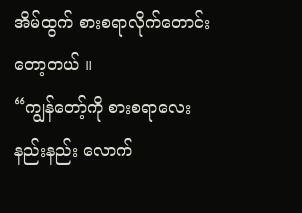အိမ်ထွက် စားစရာလိုက်တောင်း တော့တယ် ။
“ကျွန်တော့်ကို စားစရာလေး နည်းနည်း လောက်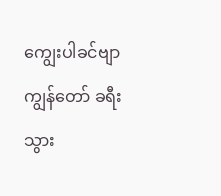ကျွေးပါခင်ဗျာ ကျွန်တော် ခရီးသွား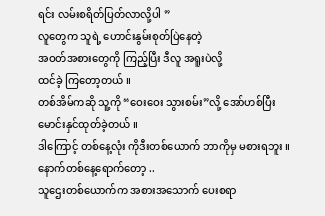ရင်း လမ်းစရိတ်ပြတ်လာလို့ပါ ”
လူတွေက သူရဲ့ ဟောင်းနွမ်းစုတ်ပြဲနေတဲ့
အဝတ်အစားတွေကို ကြည့်ပြီး ဒီလူ အရူးပဲလို့
ထင်ခဲ့ ကြတော့တယ် ။
တစ်အိမ်ကဆို သူ့ကို “ဝေးဝေး သွားစမ်း”လို့ အော်ဟစ်ပြီး မောင်းနှင်ထုတ်ခဲ့တယ် ။
ဒါကြောင့် တစ်နေ့လုံး ကိုဒီးတစ်ယောက် ဘာကိုမှ မစားရဘူး ။
နောက်တစ်နေ့ရောက်တော့ ..
သူဌေးတစ်ယောက်က အစားအသောက် ပေးစရာ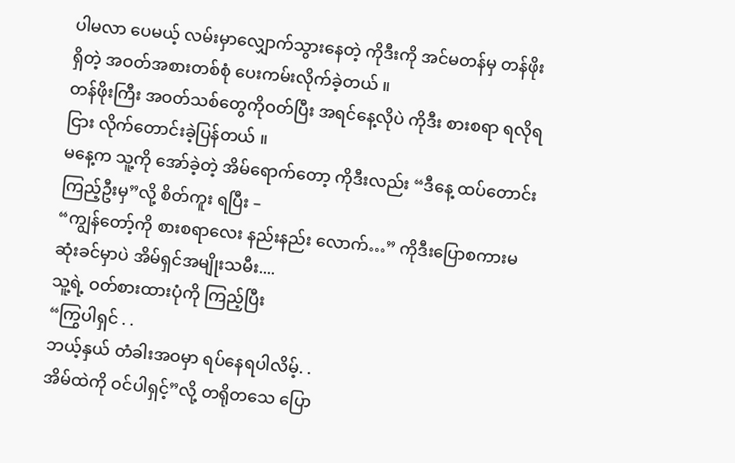ပါမလာ ပေမယ့် လမ်းမှာလျှောက်သွားနေတဲ့ ကိုဒီးကို အင်မတန်မှ တန်ဖိုးရှိတဲ့ အဝတ်အစားတစ်စုံ ပေးကမ်းလိုက်ခဲ့တယ် ။
တန်ဖိုးကြီး အဝတ်သစ်တွေကိုဝတ်ပြီး အရင်နေ့လိုပဲ ကိုဒီး စားစရာ ရလိုရငြား လိုက်တောင်းခဲ့ပြန်တယ် ။
မနေ့က သူ့ကို အော်ခဲ့တဲ့ အိမ်ရောက်တော့ ကိုဒီးလည်း “ဒီနေ့ ထပ်တောင်းကြည့်ဦးမှ”လို့ စိတ်ကူး ရပြီး –
“ကျွန်တော့်ကို စားစရာလေး နည်းနည်း လောက်…” ကိုဒီးပြောစကားမဆုံးခင်မှာပဲ အိမ်ရှင်အမျိုးသမီး....
သူ့ရဲ့ ဝတ်စားထားပုံကို ကြည့်ပြီး
“ကြွပါရှင် . .
ဘယ့်နှယ် တံခါးအဝမှာ ရပ်နေရပါလိမ့်. .
အိမ်ထဲကို ဝင်ပါရှင့်”လို့ တရိုတသေ ပြော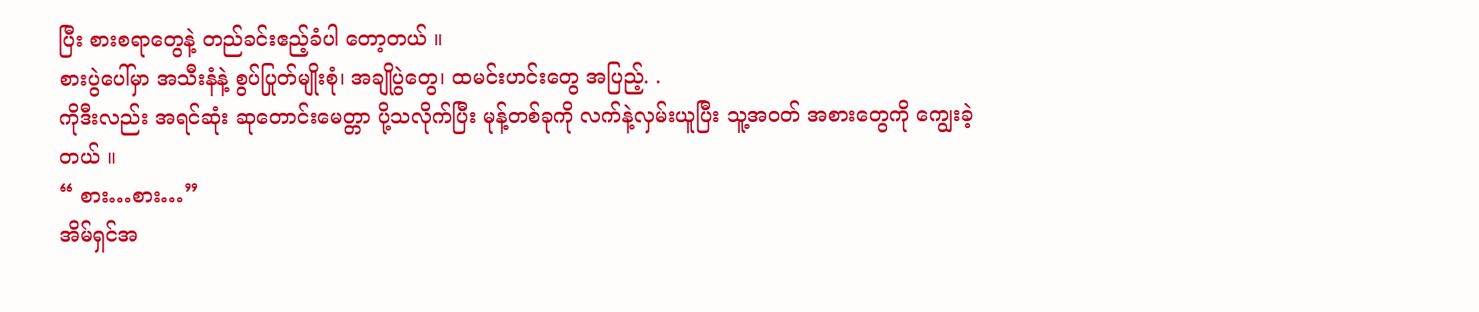ပြီး စားစရာတွေနဲ့ တည်ခင်းဧည့်ခံပါ တော့တယ် ။
စားပွဲပေါ်မှာ အသီးနံနဲ့ စွပ်ပြုတ်မျိုးစုံ၊ အချိုပွဲတွေ၊ ထမင်းဟင်းတွေ အပြည့်. .
ကိုဒီးလည်း အရင်ဆုံး ဆုတောင်းမေတ္တာ ပို့သလိုက်ပြီး မုန့်တစ်ခုကို လက်နဲ့လှမ်းယူပြီး သူ့အဝတ် အစားတွေကို ကျွေးခဲ့တယ် ။
“ စား…စား…”
အိမ်ရှင်အ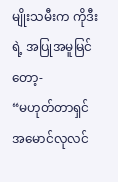မျိုးသမီးက ကိုဒီးရဲ့ အပြုအမူမြင်တော့-
“မဟုတ်တာရှင် အမောင်လုလင်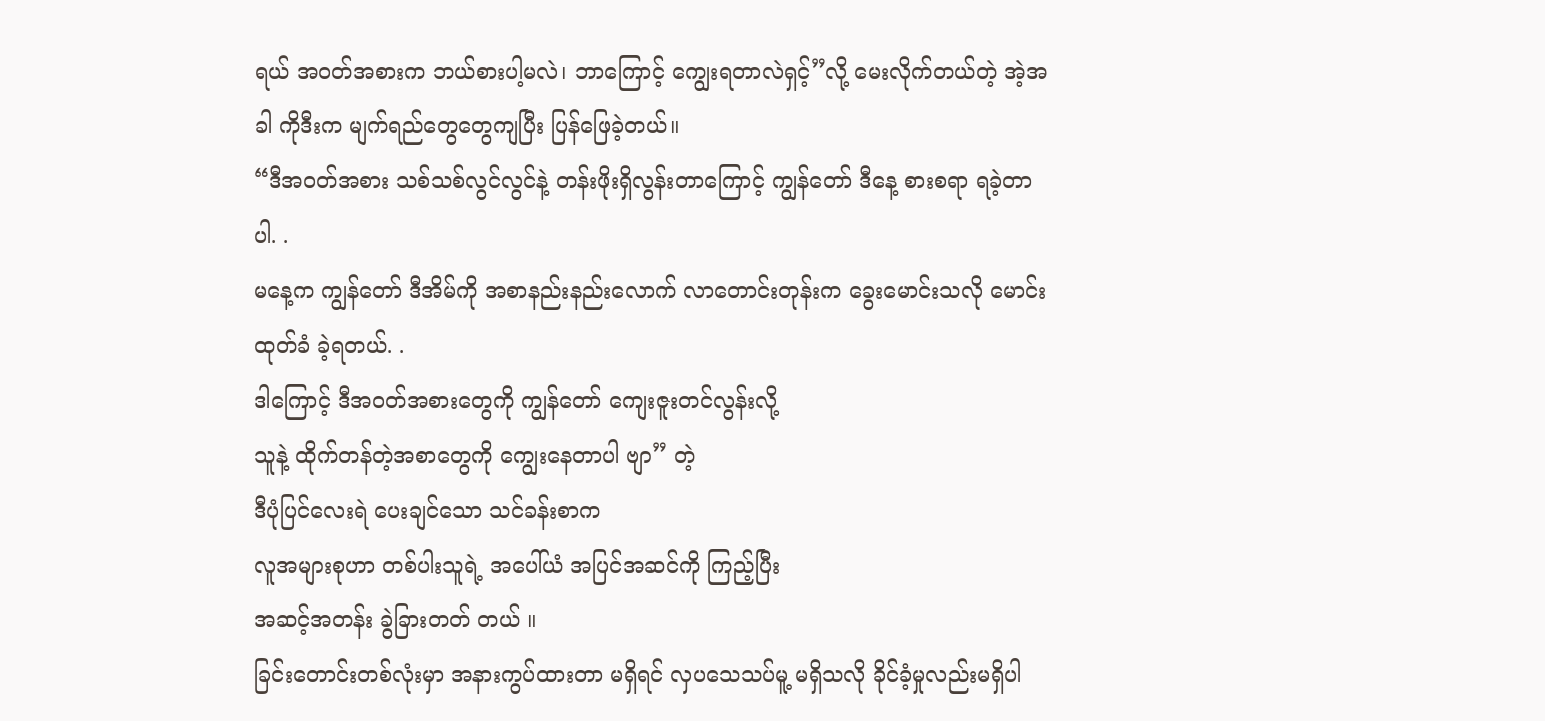ရယ် အဝတ်အစားက ဘယ်စားပါ့မလဲ၊ ဘာကြောင့် ကျွေးရတာလဲရှင့်”လို့ မေးလိုက်တယ်တဲ့ အဲ့အခါ ကိုဒီးက မျက်ရည်တွေတွေကျပြီး ပြန်ဖြေခဲ့တယ်။
“ဒီအဝတ်အစား သစ်သစ်လွင်လွင်နဲ့ တန်းဖိုးရှိလွန်းတာကြောင့် ကျွန်တော် ဒီနေ့ စားစရာ ရခဲ့တာပါ. .
မနေ့က ကျွန်တော် ဒီအိမ်ကို အစာနည်းနည်းလောက် လာတောင်းတုန်းက ခွေးမောင်းသလို မောင်းထုတ်ခံ ခဲ့ရတယ်. .
ဒါကြောင့် ဒီအဝတ်အစားတွေကို ကျွန်တော် ကျေးဇူးတင်လွန်းလို့
သူနဲ့ ထိုက်တန်တဲ့အစာတွေကို ကျွေးနေတာပါ ဗျာ” တဲ့
ဒီပုံပြင်လေးရဲ ပေးချင်သော သင်ခန်းစာက
လူအများစုဟာ တစ်ပါးသူရဲ့ အပေါ်ယံ အပြင်အဆင်ကို ကြည့်ပြီး
အဆင့်အတန်း ခွဲခြားတတ် တယ် ။
ခြင်းတောင်းတစ်လုံးမှာ အနားကွပ်ထားတာ မရှိရင် လှပသေသပ်မူ့ မရှိသလို ခိုင်ခံ့မှုလည်းမရှိပါ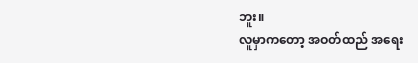ဘူး။
လူမှာကတော့ အဝတ်ထည် အရေး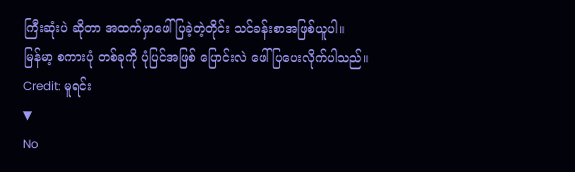ကြီးဆုံးပဲ ဆိုတာ အထက်မှာဖေါ်ပြခဲ့တဲ့တိုင်း သင်ခန်းစာအဖြစ်ယူပါ။
မြန်မာ့ စကားပုံ တစ်ခုကို ပုံပြင်အဖြစ် ပြောင်းလဲ ဖေါ်ပြပေးလိုက်ပါသည်။
Credit: မူရင်း
▼
No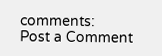comments:
Post a Comment